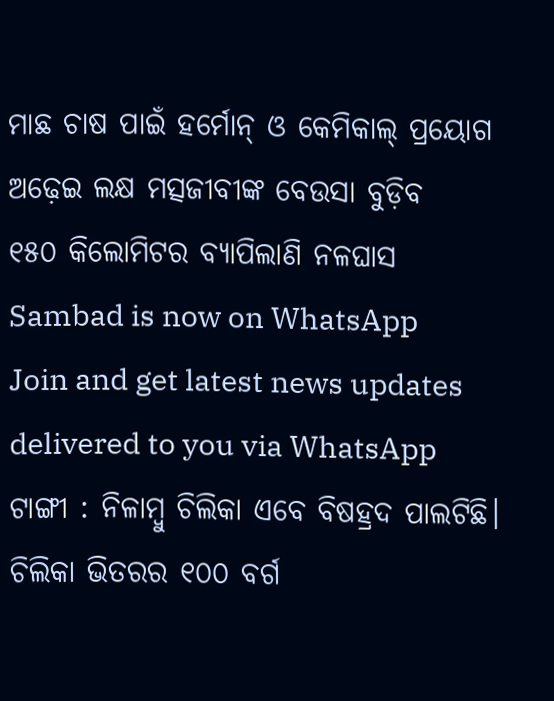ମାଛ ଚାଷ ପାଇଁ ହର୍ମୋନ୍ ଓ କେମିକାଲ୍ ପ୍ରୟୋଗ
ଅଢ଼େଇ ଲକ୍ଷ ମତ୍ସଜୀବୀଙ୍କ ବେଉସା ବୁଡ଼ିବ
୧୫୦ କିଲୋମିଟର ବ୍ୟାପିଲାଣି ନଳଘାସ
Sambad is now on WhatsApp
Join and get latest news updates delivered to you via WhatsApp
ଟାଙ୍ଗୀ : ନିଳାମ୍ବୁ ଚିଲିକା ଏବେ ବିଷହ୍ରଦ ପାଲଟିଛି। ଚିଲିକା ଭିତରର ୧୦୦ ବର୍ଗ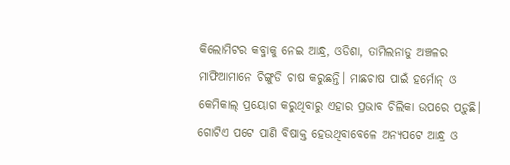କିଲୋମିଟର କବ୍ଜାକୁ ନେଇ ଆନ୍ଧ୍ର, ଓଡିଶା, ତାମିଲନାଡୁ ଅଞ୍ଚଳର ମାଫିଆମାନେ ଚିଙ୍ଗୁଡି ଚାଷ କରୁଛନ୍ତି। ମାଛଚାଷ ପାଇଁ ହର୍ମୋନ୍ ଓ କେମିକାଲ୍ ପ୍ରୟୋଗ କରୁଥିବାରୁ ଏହାର ପ୍ରଭାବ ଚିଲିକା ଉପରେ ପଡ଼ୁଛି। ଗୋଟିଏ ପଟେ ପାଣି ବିଷାକ୍ତ ହେଉଥିବାବେଳେ ଅନ୍ୟପଟେ ଆନ୍ଧ୍ର ଓ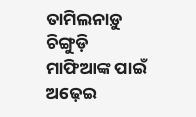ତାମିଲନାଡ଼ୁ ଚିଙ୍ଗୁଡ଼ି ମାଫିଆଙ୍କ ପାଇଁ ଅଢ଼େଇ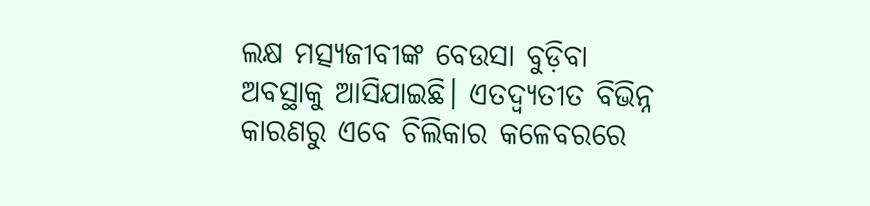ଲକ୍ଷ ମତ୍ସ୍ୟଜୀବୀଙ୍କ ବେଉସା ବୁଡ଼ିବା ଅବସ୍ଥାକୁ ଆସିଯାଇଛି। ଏତଦ୍ବ୍ୟତୀତ ବିଭିନ୍ନ କାରଣରୁ ଏବେ ଚିଲିକାର କଳେବରରେ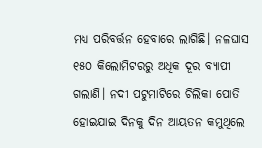ମଧ୍ୟ ପରିବର୍ତ୍ତନ ହେବାରେ ଲାଗିଛି। ନଳଘାସ ୧୫୦ କିଲୋମିଟରରୁ ଅଧିକ ଦୂର ବ୍ୟାପୀ ଗଲାଣି। ନଦୀ ପଟୁମାଟିରେ ଚିଲିକା ପୋତି ହୋଇଯାଇ ଦିନକୁ ଦିନ ଆୟତନ କମୁଥିଲେ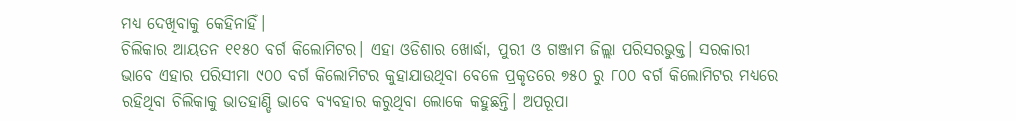ମଧ୍ୟ ଦେଖିବାକୁ କେହିନାହିଁ।
ଚିଲିକାର ଆୟତନ ୧୧୫୦ ବର୍ଗ କିଲୋମିଟର। ଏହା ଓଡିଶାର ଖୋର୍ଦ୍ଧା, ପୁରୀ ଓ ଗଞ୍ଜାମ ଜିଲ୍ଲା ପରିସରଭୁକ୍ତ। ସରକାରୀ ଭାବେ ଏହାର ପରିସୀମା ୯୦୦ ବର୍ଗ କିଲୋମିଟର କୁହାଯାଉଥିବା ବେଳେ ପ୍ରକୃତରେ ୭୫୦ ରୁ ୮୦୦ ବର୍ଗ କିଲୋମିଟର ମଧ୍ୟରେ ରହିଥିବା ଚିଲିକାକୁ ଭାତହାଣ୍ଡି ଭାବେ ବ୍ୟବହାର କରୁଥିବା ଲୋକେ କହୁଛନ୍ତି। ଅପରୂପା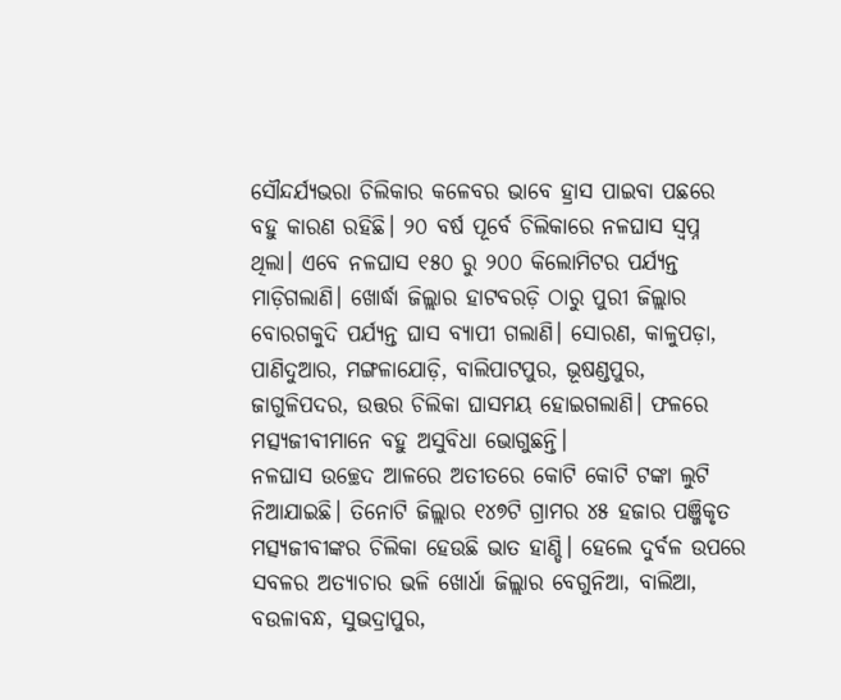ସୌନ୍ଦର୍ଯ୍ୟଭରା ଚିଲିକାର କଳେବର ଭାବେ ହ୍ରାସ ପାଇବା ପଛରେ ବହୁ କାରଣ ରହିଛି। ୨୦ ବର୍ଷ ପୂର୍ବେ ଚିଲିକାରେ ନଳଘାସ ସ୍ବପ୍ନ ଥିଲା। ଏବେ ନଳଘାସ ୧୫୦ ରୁ ୨୦୦ କିଲୋମିଟର ପର୍ଯ୍ୟନ୍ତ ମାଡ଼ିଗଲାଣି। ଖୋର୍ଦ୍ଧା ଜିଲ୍ଲାର ହାଟବରଡ଼ି ଠାରୁ ପୁରୀ ଜିଲ୍ଲାର ବୋରଗକୁଦି ପର୍ଯ୍ୟନ୍ତ ଘାସ ବ୍ୟାପୀ ଗଲାଣି। ସୋରଣ, କାଳୁପଡ଼ା, ପାଣିଦୁଆର, ମଙ୍ଗଳାଯୋଡ଼ି, ବାଲିପାଟପୁର, ଭୂଷଣ୍ଡପୁର, ଜାଗୁଳିପଦର, ଉତ୍ତର ଚିଲିକା ଘାସମୟ ହୋଇଗଲାଣି। ଫଳରେ ମତ୍ସ୍ୟଜୀବୀମାନେ ବହୁ ଅସୁବିଧା ଭୋଗୁଛନ୍ତି।
ନଳଘାସ ଉଚ୍ଛେଦ ଆଳରେ ଅତୀତରେ କୋଟି କୋଟି ଟଙ୍କା ଲୁଟି ନିଆଯାଇଛି। ତିନୋଟି ଜିଲ୍ଲାର ୧୪୭ଟି ଗ୍ରାମର ୪୫ ହଜାର ପଞ୍ଜିକୃତ ମତ୍ସ୍ୟଜୀବୀଙ୍କର ଚିଲିକା ହେଉଛି ଭାତ ହାଣ୍ଡି। ହେଲେ ଦୁର୍ବଳ ଉପରେ ସବଳର ଅତ୍ୟାଚାର ଭଳି ଖୋର୍ଧା ଜିଲ୍ଲାର ବେଗୁନିଆ, ବାଲିଆ, ବଉଳାବନ୍ଧ, ସୁଭଦ୍ରାପୁର,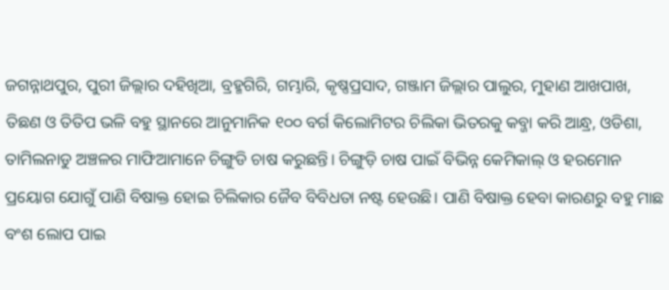ଜଗନ୍ନାଥପୁର, ପୁରୀ ଜିଲ୍ଲାର ଦହିଖିଆ, ବ୍ରହ୍ମଗିରି, ଗମ୍ଭାରି, କୃଷ୍ଣପ୍ରସାଦ, ଗଞ୍ଜାମ ଜିଲ୍ଲାର ପାଲୁର, ମୁହାଣ ଆଖପାଖ, ତିଛଣ ଓ ତିତିପ ଭଳି ବହୁ ସ୍ଥାନରେ ଆନୁମାନିକ ୧୦୦ ବର୍ଗ କିଲୋମିଟର ଚିଲିକା ଭିତରକୁ କବ୍ଜା କରି ଆନ୍ଧ୍ର, ଓଡିଶା, ତାମିଲନାଡୁ ଅଞ୍ଚଳର ମାଫିଆମାନେ ଚିଙ୍ଗୁଡି ଚାଷ କରୁଛନ୍ତି। ଚିଙ୍ଗୁଡ଼ି ଚାଷ ପାଇଁ ବିଭିନ୍ନ କେମିକାଲ୍ ଓ ହରମୋନ ପ୍ରୟୋଗ ଯୋଗୁଁ ପାଣି ବିଷାକ୍ତ ହୋଇ ଚିଲିକାର ଜୈବ ବିବିଧତା ନଷ୍ଟ ହେଉଛି। ପାଣି ବିଷାକ୍ତ ହେବା କାରଣରୁ ବହୁ ମାଛ ବଂଶ ଲୋପ ପାଇ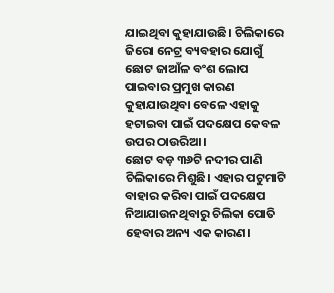ଯାଇଥିବା କୁହାଯାଉଛି। ଚିଲିକାରେ ଜିରୋ ନେଟ୍ର ବ୍ୟବହାର ଯୋଗୁଁ ଛୋଟ ଜାଆଁଳ ବଂଶ ଲୋପ ପାଇବାର ପ୍ରମୁଖ କାରଣ କୁହାଯାଉଥିବା ବେଳେ ଏହାକୁ ହଟାଇବା ପାଇଁ ପଦକ୍ଷେପ କେବଳ ଉପର ଠାଉରିଆ।
ଛୋଟ ବଡ଼ ୩୬ଟି ନଦୀର ପାଣି ଚିଲିକାରେ ମିଶୁଛି। ଏହାର ପଟୁମାଟି ବାହାର କରିବା ପାଇଁ ପଦକ୍ଷେପ ନିଆଯାଉନଥିବାରୁ ଚିଲିକା ପୋତି ହେବାର ଅନ୍ୟ ଏକ କାରଣ।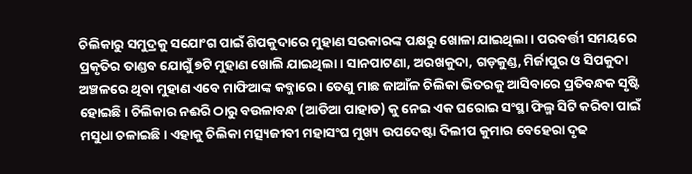ଚିଲିକାରୁ ସମୁଦ୍ରକୁ ସଯୋଂଗ ପାଇଁ ଶିପକୁଦାରେ ମୁହାଣ ସରକାରଙ୍କ ପକ୍ଷରୁ ଖୋଳା ଯାଇଥିଲା। ପରବର୍ତ୍ତୀ ସମୟରେ ପ୍ରକୃତିର ତାଣ୍ଡବ ଯୋଗୁଁ ୭ଟି ମୁହାଣ ଖୋଲି ଯାଇଥିଲା। ସାନପାଟଣା, ଅରଖକୁଦା, ଗଡ଼କୁଣ୍ଡ, ମିର୍ଜାପୁର ଓ ସିପକୁଦା ଅଞ୍ଚଳରେ ଥିବା ମୁହାଣ ଏବେ ମାଫିଆଙ୍କ କବ୍ଜାରେ। ତେଣୁ ମାଛ ଜାଆଁଳ ଚିଲିକା ଭିତରକୁ ଆସିବାରେ ପ୍ରତିବନ୍ଧକ ସୃଷ୍ଟି ହୋଇଛି। ଚିଲିକାର ନଈରି ଠାରୁ ବଉଳାବନ୍ଧ (ଆଡିଆ ପାହାଡ) କୁ ନେଇ ଏକ ଘରୋଇ ସଂସ୍ଥା ଫିଲ୍ମ ସିଟି କରିବା ପାଇଁ ମସୁଧା ଚଳାଇଛି। ଏହାକୁ ଚିଲିକା ମତ୍ସ୍ୟଜୀବୀ ମହାସଂଘ ମୁଖ୍ୟ ଉପଦେଷ୍ଟା ଦିଲୀପ କୁମାର ବେହେରା ଦୃଢ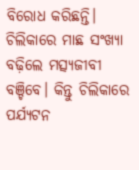ବିରୋଧ କରିଛନ୍ତି। ଚିଲିକାରେ ମାଛ ସଂଖ୍ୟା ବଢ଼ିଲେ ମତ୍ସ୍ୟଜୀବୀ ବଞ୍ଚିବେ। କିନ୍ତୁ ଚିଲିକାରେ ପର୍ଯ୍ୟଟନ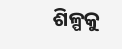ଶିଳ୍ପକୁ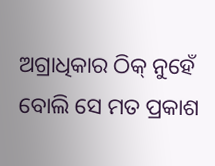ଅଗ୍ରାଧିକାର ଠିକ୍ ନୁହେଁ ବୋଲି ସେ ମତ ପ୍ରକାଶ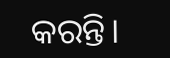କରନ୍ତି।